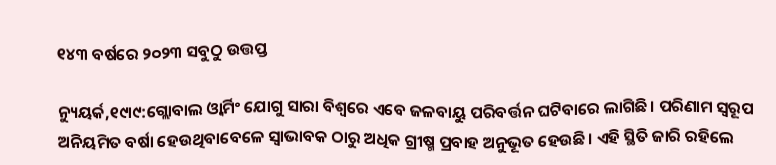୧୪୩ ବର୍ଷରେ ୨୦୨୩ ସବୁଠୁ ଉତ୍ତପ୍ତ

ନ୍ୟୁୟର୍କ,୧୯ା୯:ଗ୍ଲୋବାଲ ଓ୍ବାର୍ମିଂ ଯୋଗୁ ସାରା ବିଶ୍ୱରେ ଏବେ ଜଳବାୟୁ ପରିବର୍ତ୍ତନ ଘଟିବାରେ ଲାଗିଛି। ପରିଣାମ ସ୍ବରୂପ ଅନିୟମିତ ବର୍ଷା ହେଉଥିବାବେଳେ ସ୍ବାଭାବକ ଠାରୁ ଅଧିକ ଗ୍ରୀଷ୍ମ ପ୍ରବାହ ଅନୁଭୂତ ହେଉଛି। ଏହି ସ୍ଥିତି ଜାରି ରହିଲେ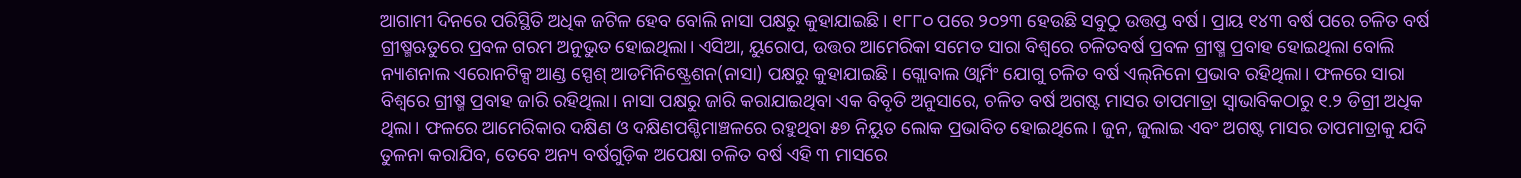ଆଗାମୀ ଦିନରେ ପରିସ୍ଥିତି ଅଧିକ ଜଟିଳ ହେବ ବୋଲି ନାସା ପକ୍ଷରୁ କୁହାଯାଇଛି। ୧୮୮୦ ପରେ ୨୦୨୩ ହେଉଛି ସବୁଠୁ ଉତ୍ତପ୍ତ ବର୍ଷ। ପ୍ରାୟ ୧୪୩ ବର୍ଷ ପରେ ଚଳିତ ବର୍ଷ ଗ୍ରୀଷ୍ମଋତୁରେ ପ୍ରବଳ ଗରମ ଅନୁଭୁତ ହୋଇଥିଲା। ଏସିଆ, ୟୁରୋପ, ଉତ୍ତର ଆମେରିକା ସମେତ ସାରା ବିଶ୍ୱରେ ଚଳିତବର୍ଷ ପ୍ରବଳ ଗ୍ରୀଷ୍ମ ପ୍ରବାହ ହୋଇଥିଲା ବୋଲି ନ୍ୟାଶନାଲ ଏରୋନଟିକ୍ସ ଆଣ୍ଡ ସ୍ପେଶ୍‌ ଆଡମିନିଷ୍ଟ୍ରେଶନ(ନାସା) ପକ୍ଷରୁ କୁହାଯାଇଛି। ଗ୍ଲୋବାଲ ଓ୍ବାର୍ମିଂ ଯୋଗୁ ଚଳିତ ବର୍ଷ ଏଲ୍‌ନିନୋ ପ୍ରଭାବ ରହିଥିଲା। ଫଳରେ ସାରା ବିଶ୍ୱରେ ଗ୍ରୀଷ୍ମ ପ୍ରବାହ ଜାରି ରହିଥିଲା। ନାସା ପକ୍ଷରୁ ଜାରି କରାଯାଇଥିବା ଏକ ବିବୃତି ଅନୁସାରେ, ଚଳିତ ବର୍ଷ ଅଗଷ୍ଟ ମାସର ତାପମାତ୍ରା ସ୍ବାଭାବିକଠାରୁ ୧.୨ ଡିଗ୍ରୀ ଅଧିକ ଥିଲା। ଫଳରେ ଆମେରିକାର ଦକ୍ଷିଣ ଓ ଦକ୍ଷିଣପଶ୍ଚିମାଞ୍ଚଳରେ ରହୁଥିବା ୫୭ ନିୟୁତ ଲୋକ ପ୍ରଭାବିତ ହୋଇଥିଲେ। ଜୁନ, ଜୁଲାଇ ଏବଂ ଅଗଷ୍ଟ ମାସର ତାପମାତ୍ରାକୁ ଯଦି ତୁଳନା କରାଯିବ, ତେବେ ଅନ୍ୟ ବର୍ଷଗୁଡ଼ିକ ଅପେକ୍ଷା ଚଳିତ ବର୍ଷ ଏହି ୩ ମାସରେ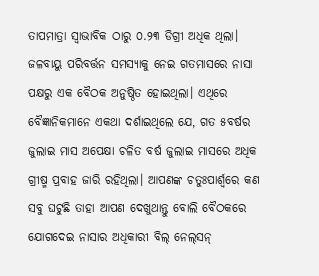ତାପମାତ୍ରା ସ୍ବାଭାବିକ ଠାରୁ ୦.୨୩ ଡିଗ୍ରୀ ଅଧିକ ଥିଲା। ଜଳବାୟୁ ପରିବର୍ତ୍ତନ ସମସ୍ୟାକୁ ନେଇ ଗତମାସରେ ନାସା ପକ୍ଷରୁ ଏକ ବୈଠକ ଅନୁଷ୍ଠିତ ହୋଇଥିଲା। ଏଥିରେ ବୈଜ୍ଞାନିକମାନେ ଏକଥା ଦର୍ଶାଇଥିଲେ ଯେ, ଗତ ୫ବର୍ଷର ଜୁଲାଇ ମାସ ଅପେକ୍ଷା ଚଳିତ ବର୍ଷ ଜୁଲାଇ ମାସରେ ଅଧିକ ଗ୍ରୀଷ୍ମ ପ୍ରବାହ ଜାରି ରହିଥିଲା। ଆପଣଙ୍କ ଚତୁଃପାର୍ଶ୍ୱରେ କଣ ସବୁ ଘଟୁଛି ତାହା ଆପଣ ଦେଖୁଥାନ୍ତୁ ବୋଲି ବୈଠକରେ ଯୋଗଦେଇ ନାସାର ଅଧିକାରୀ ବିଲ୍‌ ନେଲ୍‌ସନ୍‌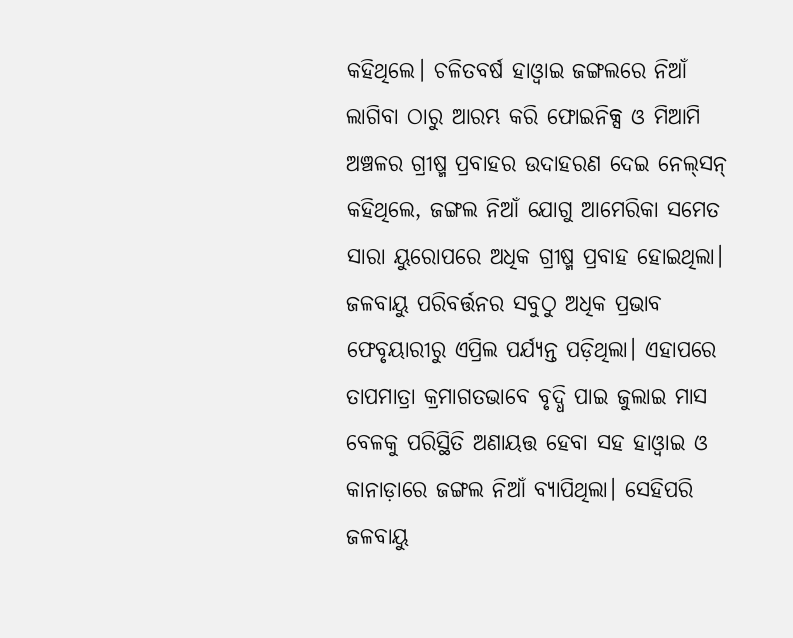କହିଥିଲେ। ଚଳିତବର୍ଷ ହାଓ୍ବାଇ ଜଙ୍ଗଲରେ ନିଆଁ ଲାଗିବା ଠାରୁ ଆରମ୍ଭ କରି ଫୋଇନିକ୍ସ ଓ ମିଆମି ଅଞ୍ଚଳର ଗ୍ରୀଷ୍ମ ପ୍ରବାହର ଉଦାହରଣ ଦେଇ ନେଲ୍‌ସନ୍‌ କହିଥିଲେ, ଜଙ୍ଗଲ ନିଆଁ ଯୋଗୁ ଆମେରିକା ସମେତ ସାରା ୟୁରୋପରେ ଅଧିକ ଗ୍ରୀଷ୍ମ ପ୍ରବାହ ହୋଇଥିଲା। ଜଳବାୟୁ ପରିବର୍ତ୍ତନର ସବୁଠୁ ଅଧିକ ପ୍ରଭାବ ଫେବୃୟାରୀରୁ ଏପ୍ରିଲ ପର୍ଯ୍ୟନ୍ତ ପଡ଼ିଥିଲା। ଏହାପରେ ତାପମାତ୍ରା କ୍ରମାଗତଭାବେ ବୃଦ୍ଧି ପାଇ ଜୁଲାଇ ମାସ ବେଳକୁ ପରିସ୍ଥିତି ଅଣାୟତ୍ତ ହେବା ସହ ହାଓ୍ବାଇ ଓ କାନାଡ଼ାରେ ଜଙ୍ଗଲ ନିଆଁ ବ୍ୟାପିଥିଲା। ସେହିପରି ଜଳବାୟୁ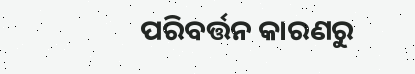ପରିବର୍ତ୍ତନ କାରଣରୁ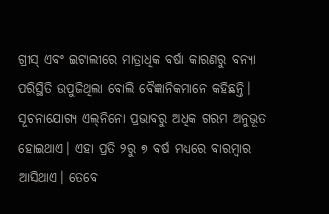ଗ୍ରୀସ୍‌ ଏବଂ ଇଟାଲୀରେ ମାତ୍ରାଧିକ ବର୍ଷା କାରଣରୁ ବନ୍ୟା ପରିସ୍ଥିତି ଉପୁଜିଥିଲା ବୋଲି ବୈଜ୍ଞାନିକମାନେ କହିଛନ୍ତି।
ସୂଚନାଯୋଗ୍ୟ ଏଲ୍‌ନିନୋ ପ୍ରଭାବରୁ ଅଧିକ ଗରମ ଅନୁଭୂତ ହୋଇଥାଏ। ଏହା ପ୍ରତି ୨ରୁ ୭ ବର୍ଷ ମଧ୍ୟରେ ବାରମ୍ବାର ଆସିଥାଏ। ତେବେ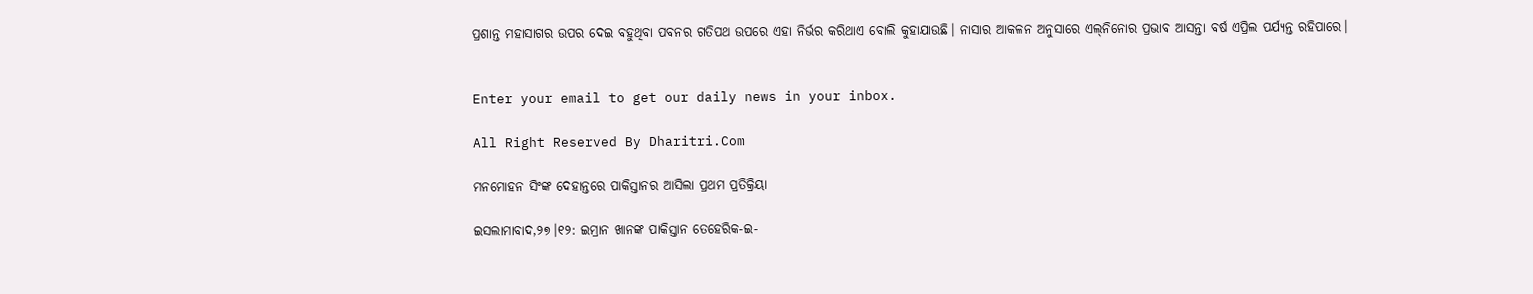ପ୍ରଶାନ୍ତ ମହାସାଗର ଉପର ଦେଇ ବହୁଥିବା ପବନର ଗତିପଥ ଉପରେ ଏହା ନିର୍ଭର କରିଥାଏ ବୋଲି କୁହାଯାଉଛି। ନାସାର ଆକଳନ ଅନୁସାରେ ଏଲ୍‌ନିନୋର ପ୍ରଭାବ ଆସନ୍ତା ବର୍ଷ ଏପ୍ରିଲ ପର୍ଯ୍ୟନ୍ତ ରହିପାରେ।


Enter your email to get our daily news in your inbox.

All Right Reserved By Dharitri.Com

ମନମୋହନ ସିଂଙ୍କ ଦେହାନ୍ତରେ ପାକିସ୍ତାନର ଆସିଲା ପ୍ରଥମ ପ୍ରତିକ୍ରିୟା

ଇସଲାମାବାଦ,୨୭।୧୨: ଇମ୍ରାନ ଖାନଙ୍କ ପାକିସ୍ତାନ ତେହେରିକ-ଇ-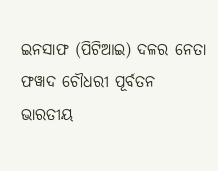ଇନସାଫ (ପିଟିଆଇ) ଦଳର ନେତା ଫୱାଦ ଚୌଧରୀ ପୂର୍ବତନ ଭାରତୀୟ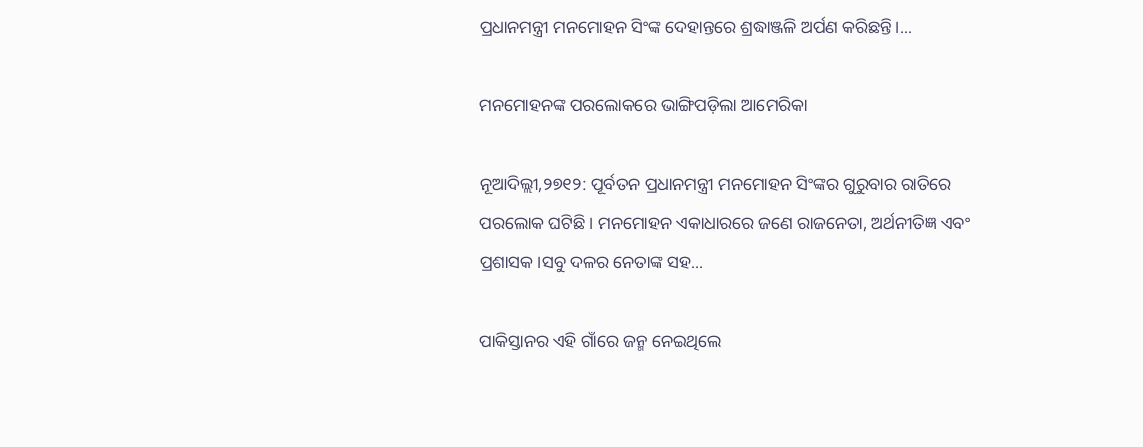ପ୍ରଧାନମନ୍ତ୍ରୀ ମନମୋହନ ସିଂଙ୍କ ଦେହାନ୍ତରେ ଶ୍ରଦ୍ଧାଞ୍ଜଳି ଅର୍ପଣ କରିଛନ୍ତି।...

ମନମୋହନଙ୍କ ପରଲୋକରେ ଭାଙ୍ଗିପଡ଼ିଲା ଆମେରିକା

ନୂଆଦିଲ୍ଲୀ,୨୭୧୨: ପୂର୍ବତନ ପ୍ରଧାନମନ୍ତ୍ରୀ ମନମୋହନ ସିଂଙ୍କର ଗୁରୁବାର ରାତିରେ ପରଲୋକ ଘଟିଛି। ମନମୋହନ ଏକାଧାରରେ ଜଣେ ରାଜନେତା, ଅର୍ଥନୀତିଜ୍ଞ ଏବଂ ପ୍ରଶାସକ।ସବୁ ଦଳର ନେତାଙ୍କ ସହ...

ପାକିସ୍ତାନର ଏହି ଗାଁରେ ଜନ୍ମ ନେଇଥିଲେ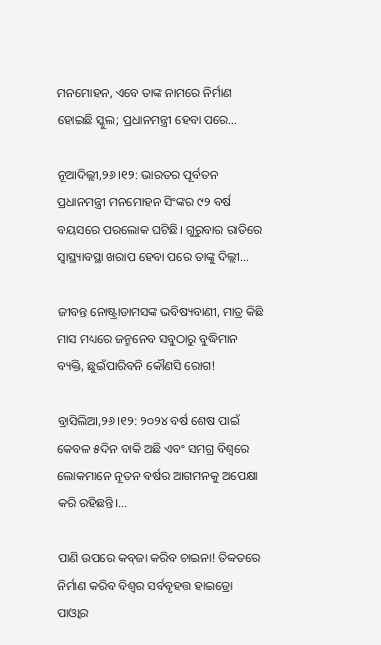ମନମୋହନ, ଏବେ ତାଙ୍କ ନାମରେ ନିର୍ମାଣ ହୋଇଛି ସ୍କୁଲ; ପ୍ରଧାନମନ୍ତ୍ରୀ ହେବା ପରେ…

ନୂଆଦିଲ୍ଲୀ,୨୬।୧୨: ଭାରତର ପୂର୍ବତନ ପ୍ରଧାନମନ୍ତ୍ରୀ ମନମୋହନ ସିଂଙ୍କର ୯୨ ବର୍ଷ ବୟସରେ ପରଲୋକ ଘଟିଛି। ଗୁରୁବାର ରାତିରେ ସ୍ବାସ୍ଥ୍ୟାବସ୍ଥା ଖରାପ ହେବା ପରେ ତାଙ୍କୁ ଦିଲ୍ଲୀ...

ଜୀବନ୍ତ ନୋଷ୍ଟ୍ରାଡାମସଙ୍କ ଭବିଷ୍ୟବାଣୀ, ମାତ୍ର କିଛି ମାସ ମଧ୍ୟରେ ଜନ୍ମନେବ ସବୁଠାରୁ ବୁଦ୍ଧିମାନ ବ୍ୟକ୍ତି, ଛୁଇଁପାରିବନି କୌଣସି ରୋଗ!

ବ୍ରାସିଲିଆ,୨୬।୧୨: ୨୦୨୪ ବର୍ଷ ଶେଷ ପାଇଁ କେବଳ ୫ଦିନ ବାକି ଅଛି ଏବଂ ସମଗ୍ର ବିଶ୍ୱରେ ଲୋକମାନେ ନୂତନ ବର୍ଷର ଆଗମନକୁ ଅପେକ୍ଷା କରି ରହିଛନ୍ତି।...

ପାଣି ଉପରେ କବ୍‌ଜା କରିବ ଚାଇନା! ତିବ୍ବତରେ ନିର୍ମାଣ କରିବ ବିଶ୍ୱର ସର୍ବବୃହତ୍ତ ହାଇଡ୍ରୋ ପାଓ୍ବାର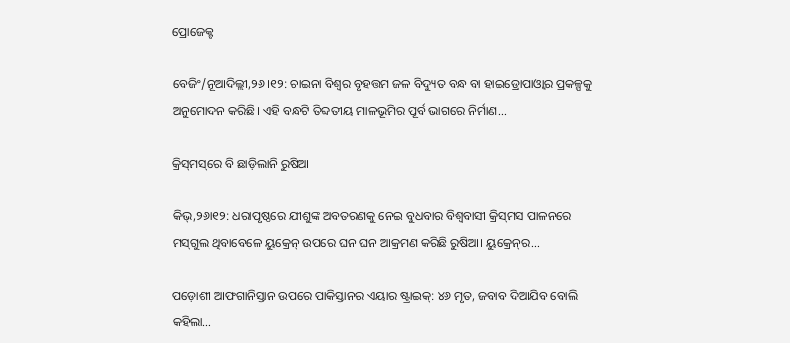ପ୍ରୋଜେକ୍ଟ

ବେଜିଂ/ନୂଆଦିଲ୍ଲୀ,୨୬।୧୨: ଚାଇନା ବିଶ୍ୱର ବୃହତ୍ତମ ଜଳ ବିଦ୍ୟୁତ ବନ୍ଧ ବା ହାଇଡ୍ରୋପାଓ୍ବାର ପ୍ରକଳ୍ପକୁ ଅନୁମୋଦନ କରିଛି। ଏହି ବନ୍ଧଟି ତିବ୍ଦତୀୟ ମାଳଭୂମିର ପୂର୍ବ ଭାଗରେ ନିର୍ମାଣ...

କ୍ରିସ୍‌ମସ୍‌ରେ ବି ଛାଡ଼ିଲାନି ରୁଷିଆ

କିଭ୍‌,୨୬ା୧୨: ଧରାପୃଷ୍ଠରେ ଯୀଶୁଙ୍କ ଅବତରଣକୁ ନେଇ ବୁଧବାର ବିଶ୍ୱବାସୀ କ୍ରିସ୍‌ମସ ପାଳନରେ ମସ୍‌ଗୁଲ ଥିବାବେଳେ ୟୁକ୍ରେନ୍‌ ଉପରେ ଘନ ଘନ ଆକ୍ରମଣ କରିଛି ରୁଷିଆ। ୟୁକ୍ରେନ୍‌ର...

ପଡ଼ୋଶୀ ଆଫଗାନିସ୍ତାନ ଉପରେ ପାକିସ୍ତାନର ଏୟାର ଷ୍ଟ୍ରାଇକ୍‌: ୪୬ ମୃତ, ଜବାବ ଦିଆଯିବ ବୋଲି କହିଲା…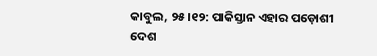କାବୁଲ, ୨୫।୧୨: ପାକିସ୍ତାନ ଏହାର ପଡ଼ୋଶୀ ଦେଶ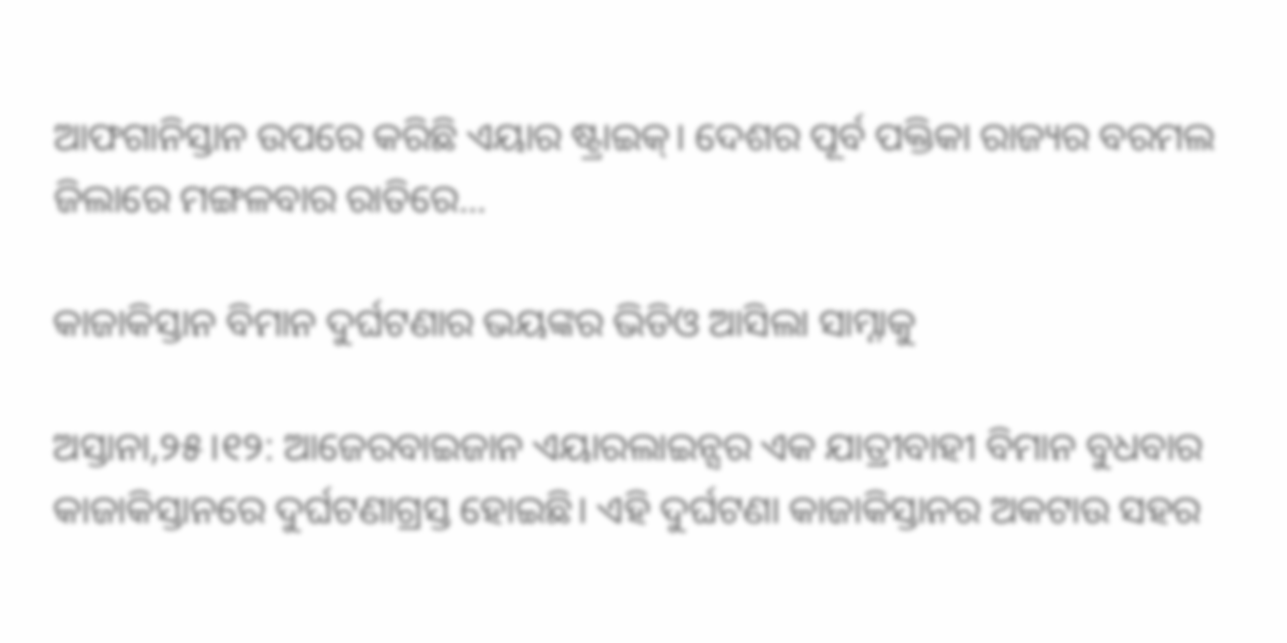ଆଫଗାନିସ୍ତାନ ଉପରେ କରିଛି ଏୟାର ଷ୍ଟ୍ରାଇକ୍‌। ଦେଶର ପୂର୍ବ ପକ୍ତିକା ରାଜ୍ୟର ବରମଲ ଜିଲାରେ ମଙ୍ଗଳବାର ରାତିରେ...

କାଜାକିସ୍ତାନ ବିମାନ ଦୁର୍ଘଟଣାର ଭୟଙ୍କର ଭିଡିଓ ଆସିଲା ସାମ୍ନାକୁ

ଅସ୍ତାନା,୨୫।୧୨: ଆଜେରବାଇଜାନ ଏୟାରଲାଇନ୍ସର ଏକ ଯାତ୍ରୀବାହୀ ବିମାନ ବୁଧବାର କାଜାକିସ୍ତାନରେ ଦୁର୍ଘଟଣାଗ୍ରସ୍ତ ହୋଇଛି। ଏହି ଦୁର୍ଘଟଣା କାଜାକିସ୍ତାନର ଅକଟାଉ ସହର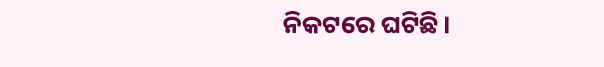ନିକଟରେ ଘଟିଛି।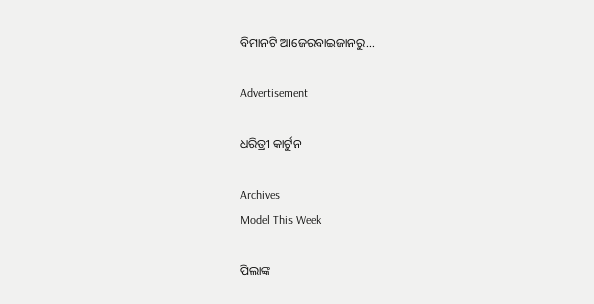ବିମାନଟି ଆଜେରବାଇଜାନରୁ...

Advertisement

ଧରିତ୍ରୀ କାର୍ଟୁନ

Archives
Model This Week

ପିଲାଙ୍କ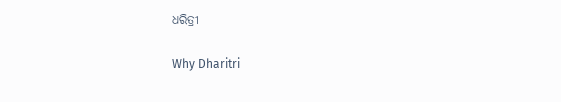ଧରିତ୍ରୀ

Why Dharitri